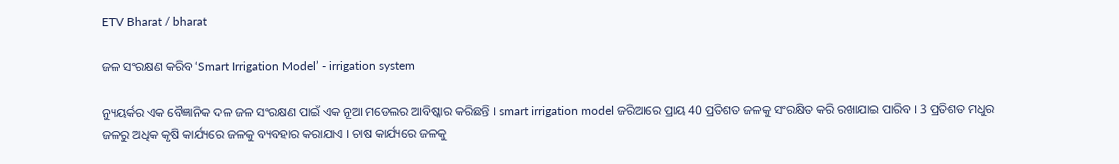ETV Bharat / bharat

ଜଳ ସଂରକ୍ଷଣ କରିବ ‘Smart Irrigation Model’ - irrigation system

ନ୍ୟୁୟର୍କର ଏକ ବୈଜ୍ଞାନିକ ଦଳ ଜଳ ସଂରକ୍ଷଣ ପାଇଁ ଏକ ନୂଆ ମଡେଲର ଆବିଷ୍କାର କରିଛନ୍ତି । smart irrigation model ଜରିଆରେ ପ୍ରାୟ 40 ପ୍ରତିଶତ ଜଳକୁ ସଂରକ୍ଷିତ କରି ରଖାଯାଇ ପାରିବ । 3 ପ୍ରତିଶତ ମଧୁର ଜଳରୁ ଅଧିକ କୃଷି କାର୍ଯ୍ୟରେ ଜଳକୁ ବ୍ୟବହାର କରାଯାଏ । ଚାଷ କାର୍ଯ୍ୟରେ ଜଳକୁ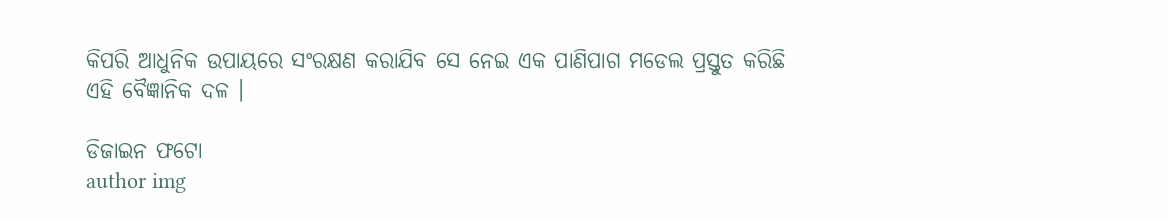କିପରି ଆଧୁନିକ ଉପାୟରେ ସଂରକ୍ଷଣ କରାଯିବ ସେ ନେଇ ଏକ ପାଣିପାଗ ମଡେଲ ପ୍ରସ୍ତୁତ କରିଛି ଏହି ବୈଜ୍ଞାନିକ ଦଳ ।

ଡିଜାଇନ ଫଟୋ
author img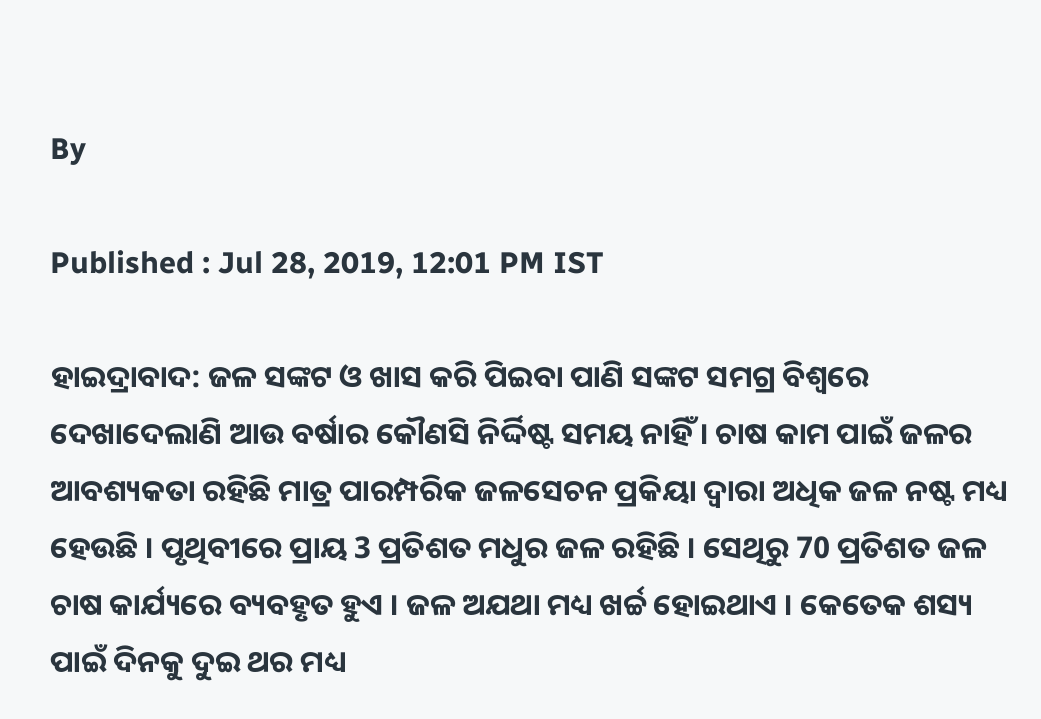By

Published : Jul 28, 2019, 12:01 PM IST

ହାଇଦ୍ରାବାଦ: ଜଳ ସଙ୍କଟ ଓ ଖାସ କରି ପିଇବା ପାଣି ସଙ୍କଟ ସମଗ୍ର ବିଶ୍ବରେ ଦେଖାଦେଲାଣି ଆଉ ବର୍ଷାର କୌଣସି ନିର୍ଦ୍ଦିଷ୍ଟ ସମୟ ନାହିଁ । ଚାଷ କାମ ପାଇଁ ଜଳର ଆବଶ୍ୟକତା ରହିଛି ମାତ୍ର ପାରମ୍ପରିକ ଜଳସେଚନ ପ୍ରକିୟା ଦ୍ବାରା ଅଧିକ ଜଳ ନଷ୍ଟ ମଧ୍ୟ ହେଉଛି । ପୃଥିବୀରେ ପ୍ରାୟ 3 ପ୍ରତିଶତ ମଧୁର ଜଳ ରହିଛି । ସେଥିରୁ 70 ପ୍ରତିଶତ ଜଳ ଚାଷ କାର୍ଯ୍ୟରେ ବ୍ୟବହୃତ ହୁଏ । ଜଳ ଅଯଥା ମଧ୍ୟ ଖର୍ଚ୍ଚ ହୋଇଥାଏ । କେତେକ ଶସ୍ୟ ପାଇଁ ଦିନକୁ ଦୁଇ ଥର ମଧ୍ୟ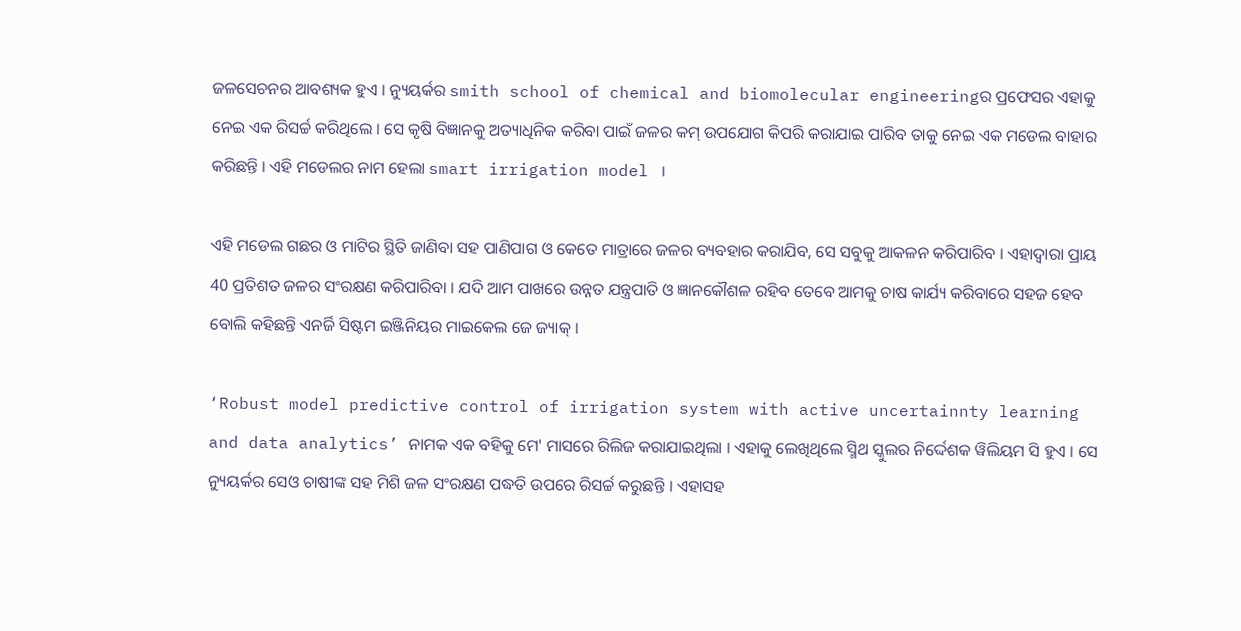ଜଳସେଚନର ଆବଶ୍ୟକ ହୁଏ । ନ୍ୟୁୟର୍କର smith school of chemical and biomolecular engineeringର ପ୍ରଫେସର ଏହାକୁ ନେଇ ଏକ ରିସର୍ଚ୍ଚ କରିଥିଲେ । ସେ କୃଷି ବିଜ୍ଞାନକୁ ଅତ୍ୟାଧିନିକ କରିବା ପାଇଁ ଜଳର କମ୍ ଉପଯୋଗ କିପରି କରାଯାଇ ପାରିବ ତାକୁ ନେଇ ଏକ ମଡେଲ ବାହାର କରିଛନ୍ତି । ଏହି ମଡେଲର ନାମ ହେଲା smart irrigation model ।

ଏହି ମଡେଲ ଗଛର ଓ ମାଟିର ସ୍ଥିତି ଜାଣିବା ସହ ପାଣିପାଗ ଓ କେତେ ମାତ୍ରାରେ ଜଳର ବ୍ୟବହାର କରାଯିବ, ସେ ସବୁକୁ ଆକଳନ କରିପାରିବ । ଏହାଦ୍ବାରା ପ୍ରାୟ 40 ପ୍ରତିଶତ ଜଳର ସଂରକ୍ଷଣ କରିପାରିବା । ଯଦି ଆମ ପାଖରେ ଉନ୍ନତ ଯନ୍ତ୍ରପାତି ଓ ଜ୍ଞାନକୌଶଳ ରହିବ ତେବେ ଆମକୁ ଚାଷ କାର୍ଯ୍ୟ କରିବାରେ ସହଜ ହେବ ବୋଲି କହିଛନ୍ତି ଏନର୍ଜି ସିଷ୍ଟମ ଇଞ୍ଜିନିୟର ମାଇକେଲ ଜେ ଜ୍ୟାକ୍ ।

‘Robust model predictive control of irrigation system with active uncertainnty learning and data analytics’ ନାମକ ଏକ ବହିକୁ ମେ' ମାସରେ ରିଲିଜ କରାଯାଇଥିଲା । ଏହାକୁ ଲେଖିଥିଲେ ସ୍ମିଥ ସ୍କୁଲର ନିର୍ଦ୍ଦେଶକ ୱିଲିୟମ ସି ହୁଏ । ସେ ନ୍ୟୁୟର୍କର ସେଓ ଚାଷୀଙ୍କ ସହ ମିଶି ଜଳ ସଂରକ୍ଷଣ ପଦ୍ଧତି ଉପରେ ରିସର୍ଚ୍ଚ କରୁଛନ୍ତି । ଏହାସହ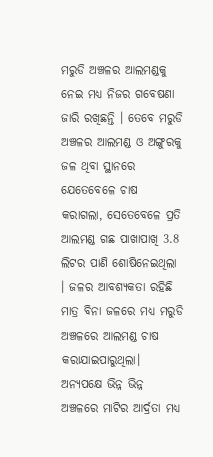ମରୁଡି ଅଞ୍ଚଳର ଆଲମଣ୍ଡକୁ ନେଇ ମଧ୍ୟ ନିଜର ଗବେଷଣା ଜାରି ରଖିଛନ୍ତି । ତେବେ ମରୁଡି ଅଞ୍ଚଳର ଆଲମଣ୍ଡ ଓ ଅଙ୍ଗୁରକୁ ଜଳ ଥିବା ସ୍ଥାନରେ ଯେତେବେଳେ ଚାଷ କରାଗଲା, ସେତେବେଳେ ପ୍ରତି ଆଲମଣ୍ଡ ଗଛ ପାଖାପାଖି 3.8 ଲିଟର ପାଣି ଶୋଷିନେଇଥିଲା । ଜଳର ଆବଶ୍ୟକତା ରହିଛି ମାତ୍ର ବିନା ଜଳରେ ମଧ୍ୟ ମରୁଡି ଅଞ୍ଚଳରେ ଆଲମଣ୍ଡ ଚାଷ କରାଯାଇପାରୁଥିଲା। ଅନ୍ୟପକ୍ଷେ ଭିନ୍ନ ଭିନ୍ନ ଅଞ୍ଚଳରେ ମାଟିର ଆର୍ଦ୍ରତା ମଧ୍ୟ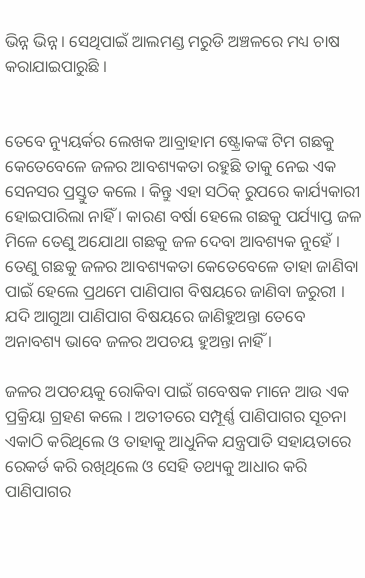ଭିନ୍ନ ଭିନ୍ନ । ସେଥିପାଇଁ ଆଲମଣ୍ଡ ମରୁଡି ଅଞ୍ଚଳରେ ମଧ୍ୟ ଚାଷ କରାଯାଇପାରୁଛି ।


ତେବେ ନ୍ୟୁୟର୍କର ଲେଖକ ଆବ୍ରାହାମ ଷ୍ଟ୍ରୋକଙ୍କ ଟିମ ଗଛକୁ କେତେବେଳେ ଜଳର ଆବଶ୍ୟକତା ରହୁଛି ତାକୁ ନେଇ ଏକ ସେନସର ପ୍ରସ୍ତୁତ କଲେ । କିନ୍ତୁ ଏହା ସଠିକ୍ ରୁପରେ କାର୍ଯ୍ୟକାରୀ ହୋଇପାରିଲା ନାହିଁ । କାରଣ ବର୍ଷା ହେଲେ ଗଛକୁ ପର୍ଯ୍ୟାପ୍ତ ଜଳ ମିଳେ ତେଣୁ ଅଯୋଥା ଗଛକୁ ଜଳ ଦେବା ଆବଶ୍ୟକ ନୁହେଁ । ତେଣୁ ଗଛକୁ ଜଳର ଆବଶ୍ୟକତା କେତେବେଳେ ତାହା ଜାଣିବା ପାଇଁ ହେଲେ ପ୍ରଥମେ ପାଣିପାଗ ବିଷୟରେ ଜାଣିବା ଜରୁରୀ । ଯଦି ଆଗୁଆ ପାଣିପାଗ ବିଷୟରେ ଜାଣିହୁଅନ୍ତା ତେବେ ଅନାବଶ୍ୟ ଭାବେ ଜଳର ଅପଚୟ ହୁଅନ୍ତା ନାହିଁ ।

ଜଳର ଅପଚୟକୁ ରୋକିବା ପାଇଁ ଗବେଷକ ମାନେ ଆଉ ଏକ ପ୍ରକ୍ରିୟା ଗ୍ରହଣ କଲେ । ଅତୀତରେ ସମ୍ପୂର୍ଣ୍ଣ ପାଣିପାଗର ସୂଚନା ଏକାଠି କରିଥିଲେ ଓ ତାହାକୁ ଆଧୁନିକ ଯନ୍ତ୍ରପାତି ସହାୟତାରେ ରେକର୍ଡ କରି ରଖିଥିଲେ ଓ ସେହି ତଥ୍ୟକୁ ଆଧାର କରି ପାଣିପାଗର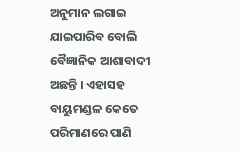ଅନୁମାନ ଲଗାଇ ଯାଇପାରିବ ବୋଲି ବୈଜ୍ଞାନିକ ଆଶାବାଦୀ ଅଛନ୍ତି । ଏହାସହ ବାୟୁମଣ୍ଡଳ କେତେ ପରିମାଣରେ ପାଣି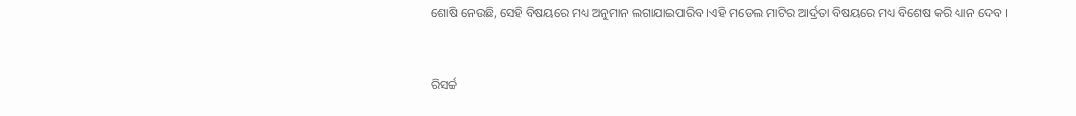ଶୋଷି ନେଉଛି, ସେହି ବିଷୟରେ ମଧ୍ୟ ଅନୁମାନ ଲଗାଯାଇପାରିବ ।ଏହି ମଡେଲ ମାଟିର ଆର୍ଦ୍ରତା ବିଷୟରେ ମଧ୍ୟ ବିଶେଷ କରି ଧ୍ୟାନ ଦେବ ।


ରିସର୍ଚ୍ଚ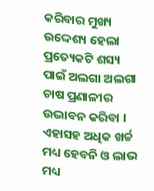କରିବାର ମୁଖ୍ୟ ଉଦ୍ଦେଶ୍ୟ ହେଲା ପ୍ରତ୍ୟେକଟି ଶସ୍ୟ ପାଇଁ ଅଲଗା ଅଲଗା ଚାଷ ପ୍ରଣାଳୀର ଉଦ୍ଭାବନ କରିବା । ଏହାସହ ଅଧିକ ଖର୍ଚ୍ଚ ମଧ୍ୟ ହେବନି ଓ ଲାଭ ମଧ୍ୟ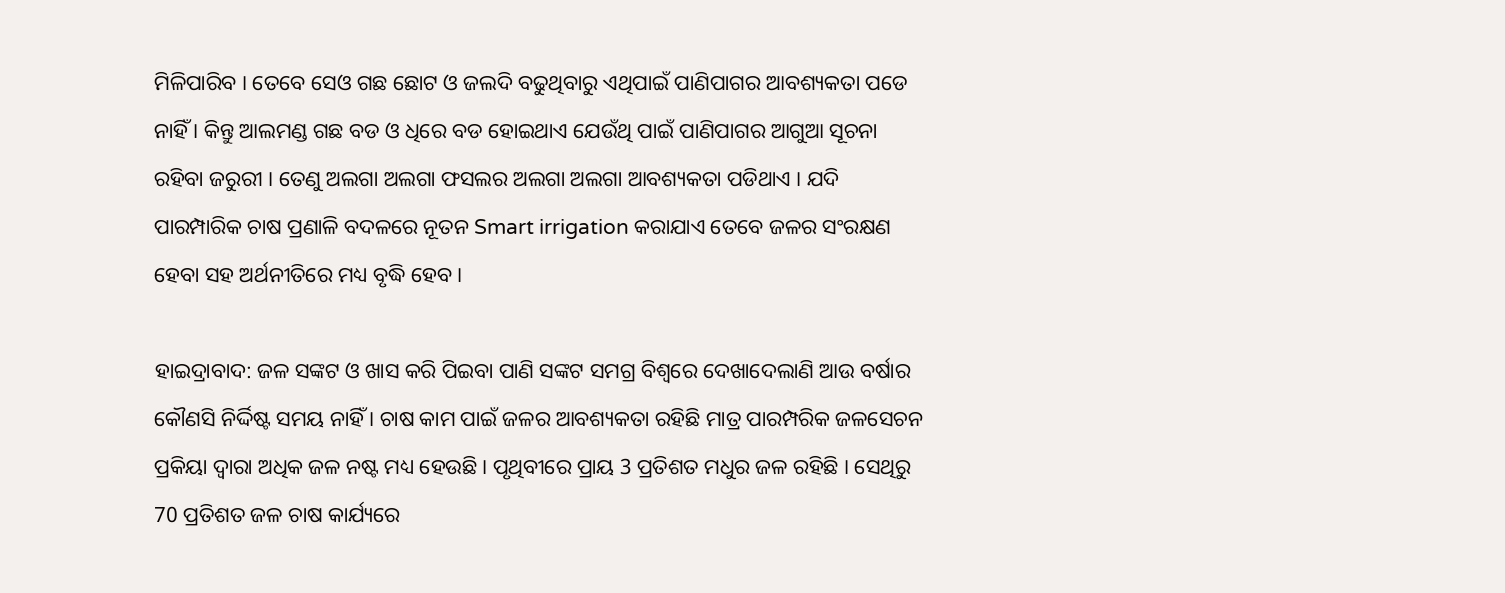ମିଳିପାରିବ । ତେବେ ସେଓ ଗଛ ଛୋଟ ଓ ଜଲଦି ବଢୁଥିବାରୁ ଏଥିପାଇଁ ପାଣିପାଗର ଆବଶ୍ୟକତା ପଡେ ନାହିଁ । କିନ୍ତୁ ଆଲମଣ୍ଡ ଗଛ ବଡ ଓ ଧିରେ ବଡ ହୋଇଥାଏ ଯେଉଁଥି ପାଇଁ ପାଣିପାଗର ଆଗୁଆ ସୂଚନା ରହିବା ଜରୁରୀ । ତେଣୁ ଅଲଗା ଅଲଗା ଫସଲର ଅଲଗା ଅଲଗା ଆବଶ୍ୟକତା ପଡିଥାଏ । ଯଦି ପାରମ୍ପାରିକ ଚାଷ ପ୍ରଣାଳି ବଦଳରେ ନୂତନ Smart irrigation କରାଯାଏ ତେବେ ଜଳର ସଂରକ୍ଷଣ ହେବା ସହ ଅର୍ଥନୀତିରେ ମଧ୍ୟ ବୃଦ୍ଧି ହେବ ।

ହାଇଦ୍ରାବାଦ: ଜଳ ସଙ୍କଟ ଓ ଖାସ କରି ପିଇବା ପାଣି ସଙ୍କଟ ସମଗ୍ର ବିଶ୍ବରେ ଦେଖାଦେଲାଣି ଆଉ ବର୍ଷାର କୌଣସି ନିର୍ଦ୍ଦିଷ୍ଟ ସମୟ ନାହିଁ । ଚାଷ କାମ ପାଇଁ ଜଳର ଆବଶ୍ୟକତା ରହିଛି ମାତ୍ର ପାରମ୍ପରିକ ଜଳସେଚନ ପ୍ରକିୟା ଦ୍ବାରା ଅଧିକ ଜଳ ନଷ୍ଟ ମଧ୍ୟ ହେଉଛି । ପୃଥିବୀରେ ପ୍ରାୟ 3 ପ୍ରତିଶତ ମଧୁର ଜଳ ରହିଛି । ସେଥିରୁ 70 ପ୍ରତିଶତ ଜଳ ଚାଷ କାର୍ଯ୍ୟରେ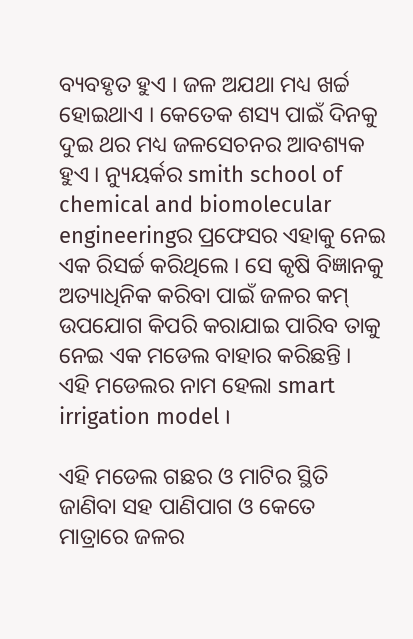ବ୍ୟବହୃତ ହୁଏ । ଜଳ ଅଯଥା ମଧ୍ୟ ଖର୍ଚ୍ଚ ହୋଇଥାଏ । କେତେକ ଶସ୍ୟ ପାଇଁ ଦିନକୁ ଦୁଇ ଥର ମଧ୍ୟ ଜଳସେଚନର ଆବଶ୍ୟକ ହୁଏ । ନ୍ୟୁୟର୍କର smith school of chemical and biomolecular engineeringର ପ୍ରଫେସର ଏହାକୁ ନେଇ ଏକ ରିସର୍ଚ୍ଚ କରିଥିଲେ । ସେ କୃଷି ବିଜ୍ଞାନକୁ ଅତ୍ୟାଧିନିକ କରିବା ପାଇଁ ଜଳର କମ୍ ଉପଯୋଗ କିପରି କରାଯାଇ ପାରିବ ତାକୁ ନେଇ ଏକ ମଡେଲ ବାହାର କରିଛନ୍ତି । ଏହି ମଡେଲର ନାମ ହେଲା smart irrigation model ।

ଏହି ମଡେଲ ଗଛର ଓ ମାଟିର ସ୍ଥିତି ଜାଣିବା ସହ ପାଣିପାଗ ଓ କେତେ ମାତ୍ରାରେ ଜଳର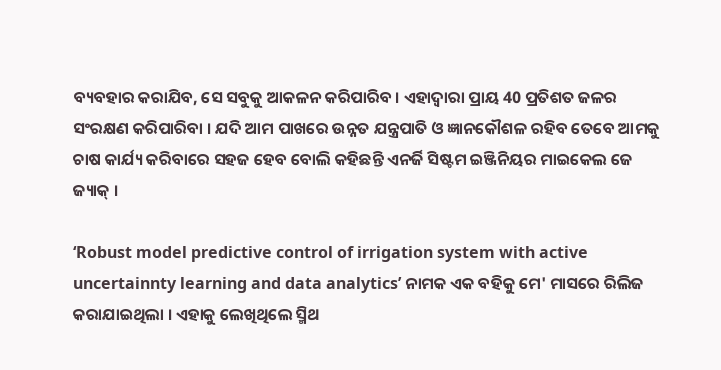ବ୍ୟବହାର କରାଯିବ, ସେ ସବୁକୁ ଆକଳନ କରିପାରିବ । ଏହାଦ୍ବାରା ପ୍ରାୟ 40 ପ୍ରତିଶତ ଜଳର ସଂରକ୍ଷଣ କରିପାରିବା । ଯଦି ଆମ ପାଖରେ ଉନ୍ନତ ଯନ୍ତ୍ରପାତି ଓ ଜ୍ଞାନକୌଶଳ ରହିବ ତେବେ ଆମକୁ ଚାଷ କାର୍ଯ୍ୟ କରିବାରେ ସହଜ ହେବ ବୋଲି କହିଛନ୍ତି ଏନର୍ଜି ସିଷ୍ଟମ ଇଞ୍ଜିନିୟର ମାଇକେଲ ଜେ ଜ୍ୟାକ୍ ।

‘Robust model predictive control of irrigation system with active uncertainnty learning and data analytics’ ନାମକ ଏକ ବହିକୁ ମେ' ମାସରେ ରିଲିଜ କରାଯାଇଥିଲା । ଏହାକୁ ଲେଖିଥିଲେ ସ୍ମିଥ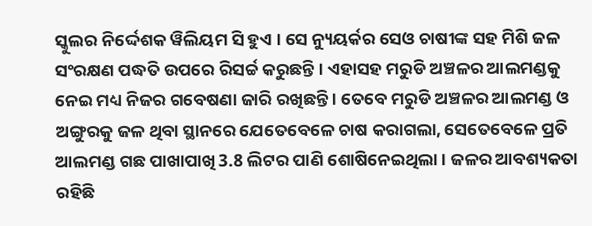ସ୍କୁଲର ନିର୍ଦ୍ଦେଶକ ୱିଲିୟମ ସି ହୁଏ । ସେ ନ୍ୟୁୟର୍କର ସେଓ ଚାଷୀଙ୍କ ସହ ମିଶି ଜଳ ସଂରକ୍ଷଣ ପଦ୍ଧତି ଉପରେ ରିସର୍ଚ୍ଚ କରୁଛନ୍ତି । ଏହାସହ ମରୁଡି ଅଞ୍ଚଳର ଆଲମଣ୍ଡକୁ ନେଇ ମଧ୍ୟ ନିଜର ଗବେଷଣା ଜାରି ରଖିଛନ୍ତି । ତେବେ ମରୁଡି ଅଞ୍ଚଳର ଆଲମଣ୍ଡ ଓ ଅଙ୍ଗୁରକୁ ଜଳ ଥିବା ସ୍ଥାନରେ ଯେତେବେଳେ ଚାଷ କରାଗଲା, ସେତେବେଳେ ପ୍ରତି ଆଲମଣ୍ଡ ଗଛ ପାଖାପାଖି 3.8 ଲିଟର ପାଣି ଶୋଷିନେଇଥିଲା । ଜଳର ଆବଶ୍ୟକତା ରହିଛି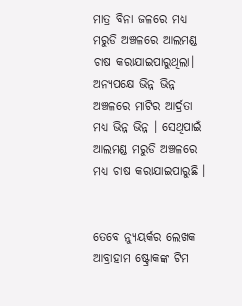ମାତ୍ର ବିନା ଜଳରେ ମଧ୍ୟ ମରୁଡି ଅଞ୍ଚଳରେ ଆଲମଣ୍ଡ ଚାଷ କରାଯାଇପାରୁଥିଲା। ଅନ୍ୟପକ୍ଷେ ଭିନ୍ନ ଭିନ୍ନ ଅଞ୍ଚଳରେ ମାଟିର ଆର୍ଦ୍ରତା ମଧ୍ୟ ଭିନ୍ନ ଭିନ୍ନ । ସେଥିପାଇଁ ଆଲମଣ୍ଡ ମରୁଡି ଅଞ୍ଚଳରେ ମଧ୍ୟ ଚାଷ କରାଯାଇପାରୁଛି ।


ତେବେ ନ୍ୟୁୟର୍କର ଲେଖକ ଆବ୍ରାହାମ ଷ୍ଟ୍ରୋକଙ୍କ ଟିମ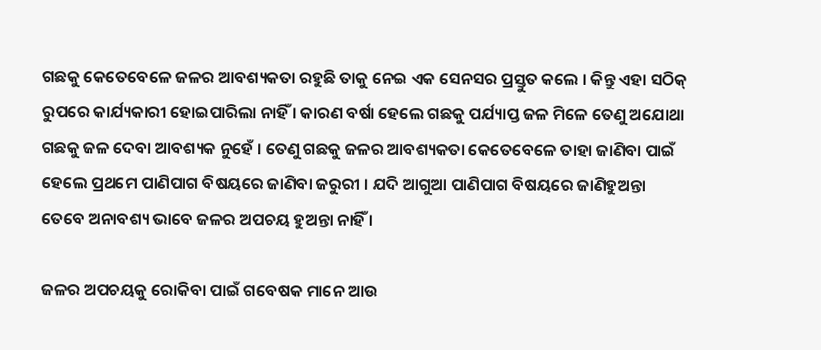ଗଛକୁ କେତେବେଳେ ଜଳର ଆବଶ୍ୟକତା ରହୁଛି ତାକୁ ନେଇ ଏକ ସେନସର ପ୍ରସ୍ତୁତ କଲେ । କିନ୍ତୁ ଏହା ସଠିକ୍ ରୁପରେ କାର୍ଯ୍ୟକାରୀ ହୋଇପାରିଲା ନାହିଁ । କାରଣ ବର୍ଷା ହେଲେ ଗଛକୁ ପର୍ଯ୍ୟାପ୍ତ ଜଳ ମିଳେ ତେଣୁ ଅଯୋଥା ଗଛକୁ ଜଳ ଦେବା ଆବଶ୍ୟକ ନୁହେଁ । ତେଣୁ ଗଛକୁ ଜଳର ଆବଶ୍ୟକତା କେତେବେଳେ ତାହା ଜାଣିବା ପାଇଁ ହେଲେ ପ୍ରଥମେ ପାଣିପାଗ ବିଷୟରେ ଜାଣିବା ଜରୁରୀ । ଯଦି ଆଗୁଆ ପାଣିପାଗ ବିଷୟରେ ଜାଣିହୁଅନ୍ତା ତେବେ ଅନାବଶ୍ୟ ଭାବେ ଜଳର ଅପଚୟ ହୁଅନ୍ତା ନାହିଁ ।

ଜଳର ଅପଚୟକୁ ରୋକିବା ପାଇଁ ଗବେଷକ ମାନେ ଆଉ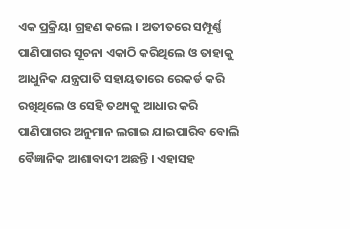ଏକ ପ୍ରକ୍ରିୟା ଗ୍ରହଣ କଲେ । ଅତୀତରେ ସମ୍ପୂର୍ଣ୍ଣ ପାଣିପାଗର ସୂଚନା ଏକାଠି କରିଥିଲେ ଓ ତାହାକୁ ଆଧୁନିକ ଯନ୍ତ୍ରପାତି ସହାୟତାରେ ରେକର୍ଡ କରି ରଖିଥିଲେ ଓ ସେହି ତଥ୍ୟକୁ ଆଧାର କରି ପାଣିପାଗର ଅନୁମାନ ଲଗାଇ ଯାଇପାରିବ ବୋଲି ବୈଜ୍ଞାନିକ ଆଶାବାଦୀ ଅଛନ୍ତି । ଏହାସହ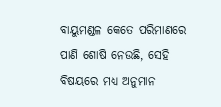ବାୟୁମଣ୍ଡଳ କେତେ ପରିମାଣରେ ପାଣି ଶୋଷି ନେଉଛି, ସେହି ବିଷୟରେ ମଧ୍ୟ ଅନୁମାନ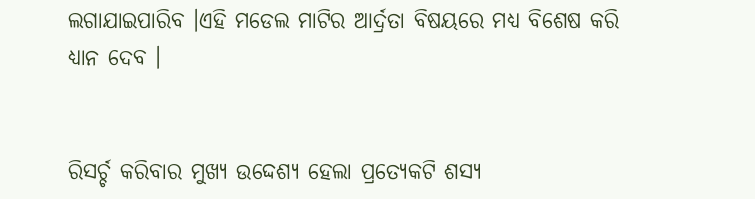ଲଗାଯାଇପାରିବ ।ଏହି ମଡେଲ ମାଟିର ଆର୍ଦ୍ରତା ବିଷୟରେ ମଧ୍ୟ ବିଶେଷ କରି ଧ୍ୟାନ ଦେବ ।


ରିସର୍ଚ୍ଚ କରିବାର ମୁଖ୍ୟ ଉଦ୍ଦେଶ୍ୟ ହେଲା ପ୍ରତ୍ୟେକଟି ଶସ୍ୟ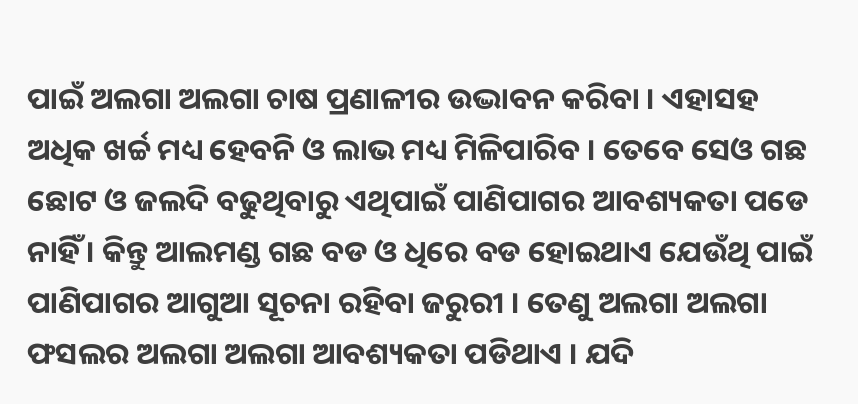ପାଇଁ ଅଲଗା ଅଲଗା ଚାଷ ପ୍ରଣାଳୀର ଉଦ୍ଭାବନ କରିବା । ଏହାସହ ଅଧିକ ଖର୍ଚ୍ଚ ମଧ୍ୟ ହେବନି ଓ ଲାଭ ମଧ୍ୟ ମିଳିପାରିବ । ତେବେ ସେଓ ଗଛ ଛୋଟ ଓ ଜଲଦି ବଢୁଥିବାରୁ ଏଥିପାଇଁ ପାଣିପାଗର ଆବଶ୍ୟକତା ପଡେ ନାହିଁ । କିନ୍ତୁ ଆଲମଣ୍ଡ ଗଛ ବଡ ଓ ଧିରେ ବଡ ହୋଇଥାଏ ଯେଉଁଥି ପାଇଁ ପାଣିପାଗର ଆଗୁଆ ସୂଚନା ରହିବା ଜରୁରୀ । ତେଣୁ ଅଲଗା ଅଲଗା ଫସଲର ଅଲଗା ଅଲଗା ଆବଶ୍ୟକତା ପଡିଥାଏ । ଯଦି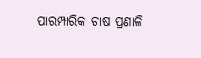ପାରମ୍ପାରିକ ଚାଷ ପ୍ରଣାଳି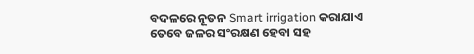ବଦଳରେ ନୂତନ Smart irrigation କରାଯାଏ ତେବେ ଜଳର ସଂରକ୍ଷଣ ହେବା ସହ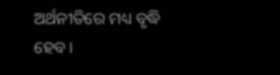ଅର୍ଥନୀତିରେ ମଧ୍ୟ ବୃଦ୍ଧି ହେବ ।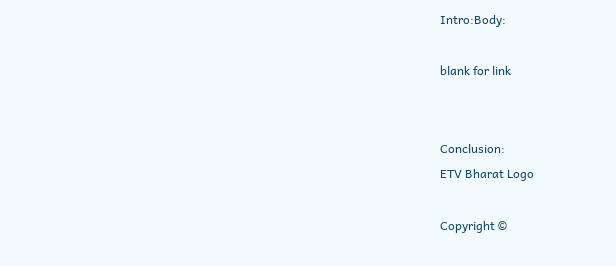Intro:Body:

blank for link


Conclusion:
ETV Bharat Logo

Copyright ©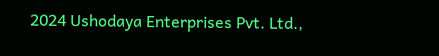2024 Ushodaya Enterprises Pvt. Ltd.,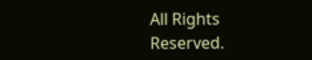All Rights Reserved.